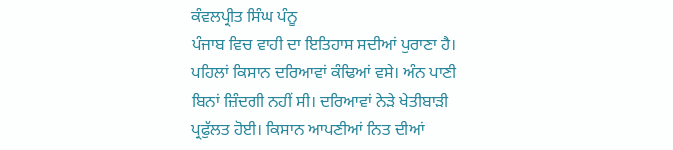ਕੰਵਲਪ੍ਰੀਤ ਸਿੰਘ ਪੰਨੂ
ਪੰਜਾਬ ਵਿਚ ਵਾਹੀ ਦਾ ਇਤਿਹਾਸ ਸਦੀਆਂ ਪੁਰਾਣਾ ਹੈ। ਪਹਿਲਾਂ ਕਿਸਾਨ ਦਰਿਆਵਾਂ ਕੰਢਿਆਂ ਵਸੇ। ਅੰਨ ਪਾਣੀ ਬਿਨਾਂ ਜ਼ਿੰਦਗੀ ਨਹੀਂ ਸੀ। ਦਰਿਆਵਾਂ ਨੇੜੇ ਖੇਤੀਬਾੜੀ ਪ੍ਰਫੁੱਲਤ ਹੋਈ। ਕਿਸਾਨ ਆਪਣੀਆਂ ਨਿਤ ਦੀਆਂ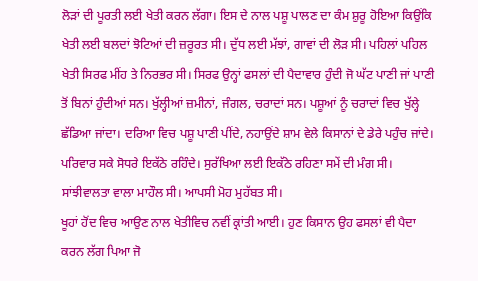ਲੋੜਾਂ ਦੀ ਪੂਰਤੀ ਲਈ ਖੇਤੀ ਕਰਨ ਲੱਗਾ। ਇਸ ਦੇ ਨਾਲ ਪਸ਼ੂ ਪਾਲਣ ਦਾ ਕੰਮ ਸ਼ੁਰੂ ਹੋਇਆ ਕਿਉਂਕਿ ਖੇਤੀ ਲਈ ਬਲਦਾਂ ਝੋਟਿਆਂ ਦੀ ਜ਼ਰੂਰਤ ਸੀ। ਦੁੱਧ ਲਈ ਮੱਝਾਂ, ਗਾਵਾਂ ਦੀ ਲੋੜ ਸੀ। ਪਹਿਲਾਂ ਪਹਿਲ ਖੇਤੀ ਸਿਰਫ ਮੀਂਹ ਤੇ ਨਿਰਭਰ ਸੀ। ਸਿਰਫ ਉਨ੍ਹਾਂ ਫਸਲਾਂ ਦੀ ਪੈਦਾਵਾਰ ਹੁੰਦੀ ਜੋ ਘੱਟ ਪਾਣੀ ਜਾਂ ਪਾਣੀ ਤੋਂ ਬਿਨਾਂ ਹੁੰਦੀਆਂ ਸਨ। ਖੁੱਲ੍ਹੀਆਂ ਜ਼ਮੀਨਾਂ, ਜੰਗਲ, ਚਰਾਦਾਂ ਸਨ। ਪਸ਼ੂਆਂ ਨੂੰ ਚਰਾਦਾਂ ਵਿਚ ਖੁੱਲ੍ਹੇ ਛੱਡਿਆ ਜਾਂਦਾ। ਦਰਿਆ ਵਿਚ ਪਸ਼ੂ ਪਾਣੀ ਪੀਂਦੇ, ਨਹਾਉਂਦੇ ਸ਼ਾਮ ਵੇਲੇ ਕਿਸਾਨਾਂ ਦੇ ਡੇਰੇ ਪਹੁੰਚ ਜਾਂਦੇ। ਪਰਿਵਾਰ ਸਕੇ ਸੋਧਰੇ ਇਕੱਠੇ ਰਹਿੰਦੇ। ਸੁਰੱਖਿਆ ਲਈ ਇਕੱਠੇ ਰਹਿਣਾ ਸਮੇਂ ਦੀ ਮੰਗ ਸੀ। ਸਾਂਝੀਵਾਲਤਾ ਵਾਲਾ ਮਾਹੌਲ ਸੀ। ਆਪਸੀ ਮੋਹ ਮੁਹੱਬਤ ਸੀ।
ਖੂਹਾਂ ਹੋਂਦ ਵਿਚ ਆਉਣ ਨਾਲ ਖੇਤੀਵਿਚ ਨਵੀਂ ਕ੍ਰਾਂਤੀ ਆਈ। ਹੁਣ ਕਿਸਾਨ ਉਹ ਫਸਲਾਂ ਵੀ ਪੈਦਾ ਕਰਨ ਲੱਗ ਪਿਆ ਜੋ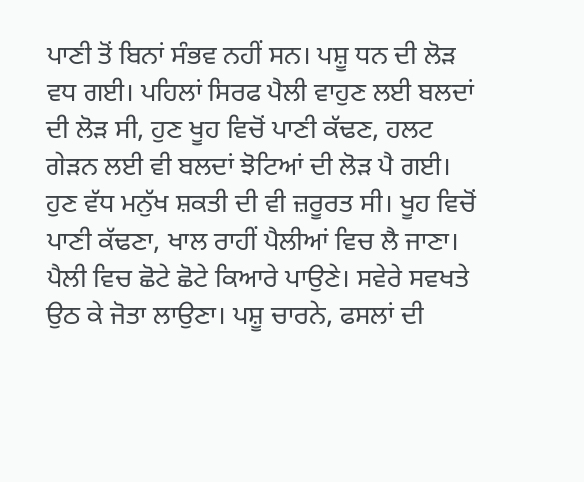ਪਾਣੀ ਤੋਂ ਬਿਨਾਂ ਸੰਭਵ ਨਹੀਂ ਸਨ। ਪਸ਼ੂ ਧਨ ਦੀ ਲੋੜ ਵਧ ਗਈ। ਪਹਿਲਾਂ ਸਿਰਫ ਪੈਲੀ ਵਾਹੁਣ ਲਈ ਬਲਦਾਂ ਦੀ ਲੋੜ ਸੀ, ਹੁਣ ਖੂਹ ਵਿਚੋਂ ਪਾਣੀ ਕੱਢਣ, ਹਲਟ ਗੇੜਨ ਲਈ ਵੀ ਬਲਦਾਂ ਝੋਟਿਆਂ ਦੀ ਲੋੜ ਪੈ ਗਈ। ਹੁਣ ਵੱਧ ਮਨੁੱਖ ਸ਼ਕਤੀ ਦੀ ਵੀ ਜ਼ਰੂਰਤ ਸੀ। ਖੂਹ ਵਿਚੋਂ ਪਾਣੀ ਕੱਢਣਾ, ਖਾਲ ਰਾਹੀਂ ਪੈਲੀਆਂ ਵਿਚ ਲੈ ਜਾਣਾ। ਪੈਲੀ ਵਿਚ ਛੋਟੇ ਛੋਟੇ ਕਿਆਰੇ ਪਾਉਣੇ। ਸਵੇਰੇ ਸਵਖਤੇ ਉਠ ਕੇ ਜੋਤਾ ਲਾਉਣਾ। ਪਸ਼ੂ ਚਾਰਨੇ, ਫਸਲਾਂ ਦੀ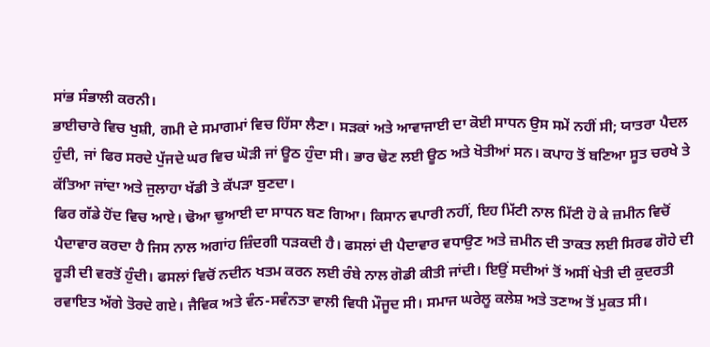ਸਾਂਭ ਸੰਭਾਲੀ ਕਰਨੀ।
ਭਾਈਚਾਰੇ ਵਿਚ ਖੁਸ਼ੀ, ਗਮੀ ਦੇ ਸਮਾਗਮਾਂ ਵਿਚ ਹਿੱਸਾ ਲੈਣਾ। ਸੜਕਾਂ ਅਤੇ ਆਵਾਜਾਈ ਦਾ ਕੋਈ ਸਾਧਨ ਉਸ ਸਮੇਂ ਨਹੀਂ ਸੀ; ਯਾਤਰਾ ਪੈਦਲ ਹੁੰਦੀ, ਜਾਂ ਫਿਰ ਸਰਦੇ ਪੁੱਜਦੇ ਘਰ ਵਿਚ ਘੋੜੀ ਜਾਂ ਊਠ ਹੁੰਦਾ ਸੀ। ਭਾਰ ਢੋਣ ਲਈ ਊਠ ਅਤੇ ਖੋਤੀਆਂ ਸਨ। ਕਪਾਹ ਤੋਂ ਬਣਿਆ ਸੂਤ ਚਰਖੇ ਤੇ ਕੱਤਿਆ ਜਾਂਦਾ ਅਤੇ ਜੁਲਾਹਾ ਖੱਡੀ ਤੇ ਕੱਪੜਾ ਬੁਣਦਾ।
ਫਿਰ ਗੱਡੇ ਹੋਂਦ ਵਿਚ ਆਏ। ਢੋਆ ਢੁਆਈ ਦਾ ਸਾਧਨ ਬਣ ਗਿਆ। ਕਿਸਾਨ ਵਪਾਰੀ ਨਹੀਂ, ਇਹ ਮਿੱਟੀ ਨਾਲ ਮਿੱਟੀ ਹੋ ਕੇ ਜ਼ਮੀਨ ਵਿਚੋਂ ਪੈਦਾਵਾਰ ਕਰਦਾ ਹੈ ਜਿਸ ਨਾਲ ਅਗਾਂਹ ਜ਼ਿੰਦਗੀ ਧੜਕਦੀ ਹੈ। ਫਸਲਾਂ ਦੀ ਪੈਦਾਵਾਰ ਵਧਾਉਣ ਅਤੇ ਜ਼ਮੀਨ ਦੀ ਤਾਕਤ ਲਈ ਸਿਰਫ ਗੋਹੇ ਦੀ ਰੂੜੀ ਦੀ ਵਰਤੋਂ ਹੁੰਦੀ। ਫਸਲਾਂ ਵਿਚੋਂ ਨਦੀਨ ਖਤਮ ਕਰਨ ਲਈ ਰੰਬੇ ਨਾਲ ਗੋਡੀ ਕੀਤੀ ਜਾਂਦੀ। ਇਉਂ ਸਦੀਆਂ ਤੋਂ ਅਸੀਂ ਖੇਤੀ ਦੀ ਕੁਦਰਤੀ ਰਵਾਇਤ ਅੱਗੇ ਤੋਰਦੇ ਗਏ। ਜੈਵਿਕ ਅਤੇ ਵੰਨ-ਸਵੰਨਤਾ ਵਾਲੀ ਵਿਧੀ ਮੌਜੂਦ ਸੀ। ਸਮਾਜ ਘਰੇਲੂ ਕਲੇਸ਼ ਅਤੇ ਤਣਾਅ ਤੋਂ ਮੁਕਤ ਸੀ।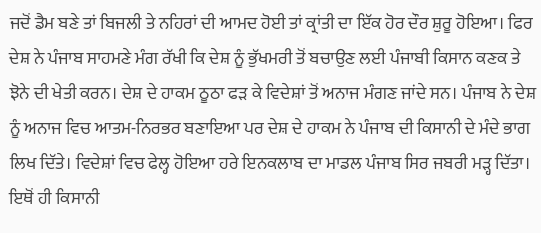ਜਦੋਂ ਡੈਮ ਬਣੇ ਤਾਂ ਬਿਜਲੀ ਤੇ ਨਹਿਰਾਂ ਦੀ ਆਮਦ ਹੋਈ ਤਾਂ ਕ੍ਰਾਂਤੀ ਦਾ ਇੱਕ ਹੋਰ ਦੌਰ ਸ਼ੁਰੂ ਹੋਇਆ। ਫਿਰ ਦੇਸ਼ ਨੇ ਪੰਜਾਬ ਸਾਹਮਣੇ ਮੰਗ ਰੱਖੀ ਕਿ ਦੇਸ਼ ਨੂੰ ਭੁੱਖਮਰੀ ਤੋਂ ਬਚਾਉਣ ਲਈ ਪੰਜਾਬੀ ਕਿਸਾਨ ਕਣਕ ਤੇ ਝੋਨੇ ਦੀ ਖੇਤੀ ਕਰਨ। ਦੇਸ਼ ਦੇ ਹਾਕਮ ਠੂਠਾ ਫੜ ਕੇ ਵਿਦੇਸ਼ਾਂ ਤੋਂ ਅਨਾਜ ਮੰਗਣ ਜਾਂਦੇ ਸਨ। ਪੰਜਾਬ ਨੇ ਦੇਸ਼ ਨੂੰ ਅਨਾਜ ਵਿਚ ਆਤਮ-ਨਿਰਭਰ ਬਣਾਇਆ ਪਰ ਦੇਸ਼ ਦੇ ਹਾਕਮ ਨੇ ਪੰਜਾਬ ਦੀ ਕਿਸਾਨੀ ਦੇ ਮੰਦੇ ਭਾਗ ਲਿਖ ਦਿੱਤੇ। ਵਿਦੇਸ਼ਾਂ ਵਿਚ ਫੇਲ੍ਹ ਹੋਇਆ ਹਰੇ ਇਨਕਲਾਬ ਦਾ ਮਾਡਲ ਪੰਜਾਬ ਸਿਰ ਜਬਰੀ ਮੜ੍ਹ ਦਿੱਤਾ। ਇਥੋਂ ਹੀ ਕਿਸਾਨੀ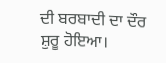ਦੀ ਬਰਬਾਦੀ ਦਾ ਦੌਰ ਸ਼ੁਰੂ ਹੋਇਆ।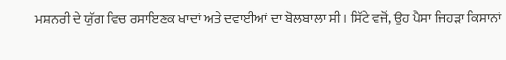ਮਸ਼ਨਰੀ ਦੇ ਯੁੱਗ ਵਿਚ ਰਸਾਇਣਕ ਖਾਦਾਂ ਅਤੇ ਦਵਾਈਆਂ ਦਾ ਬੋਲਬਾਲਾ ਸੀ। ਸਿੱਟੇ ਵਜੋਂ, ਉਹ ਪੈਸਾ ਜਿਹੜਾ ਕਿਸਾਨਾਂ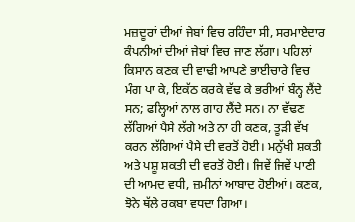ਮਜ਼ਦੂਰਾਂ ਦੀਆਂ ਜੇਬਾਂ ਵਿਚ ਰਹਿੰਦਾ ਸੀ, ਸਰਮਾਏਦਾਰ ਕੰਪਨੀਆਂ ਦੀਆਂ ਜੇਬਾਂ ਵਿਚ ਜਾਣ ਲੱਗਾ। ਪਹਿਲਾਂ ਕਿਸਾਨ ਕਣਕ ਦੀ ਵਾਢੀ ਆਪਣੇ ਭਾਈਚਾਰੇ ਵਿਚ ਮੰਗ ਪਾ ਕੇ, ਇਕੱਠ ਕਰਕੇ ਵੱਢ ਕੇ ਭਰੀਆਂ ਬੰਨ੍ਹ ਲੈਂਦੇ ਸਨ; ਫਲ੍ਹਿਆਂ ਨਾਲ ਗਾਹ ਲੈਂਦੇ ਸਨ। ਨਾ ਵੱਢਣ ਲੱਗਿਆਂ ਪੈਸੇ ਲੱਗੇ ਅਤੇ ਨਾ ਹੀ ਕਣਕ, ਤੂੜੀ ਵੱਖ ਕਰਨ ਲੱਗਿਆਂ ਪੈਸੇ ਦੀ ਵਰਤੋਂ ਹੋਈ। ਮਨੁੱਖੀ ਸ਼ਕਤੀ ਅਤੇ ਪਸ਼ੂ ਸ਼ਕਤੀ ਦੀ ਵਰਤੋਂ ਹੋਈ। ਜਿਵੇਂ ਜਿਵੇਂ ਪਾਣੀ ਦੀ ਆਮਦ ਵਧੀ, ਜ਼ਮੀਨਾਂ ਆਬਾਦ ਹੋਈਆਂ। ਕਣਕ, ਝੋਨੇ ਥੱਲੇ ਰਕਬਾ ਵਧਦਾ ਗਿਆ।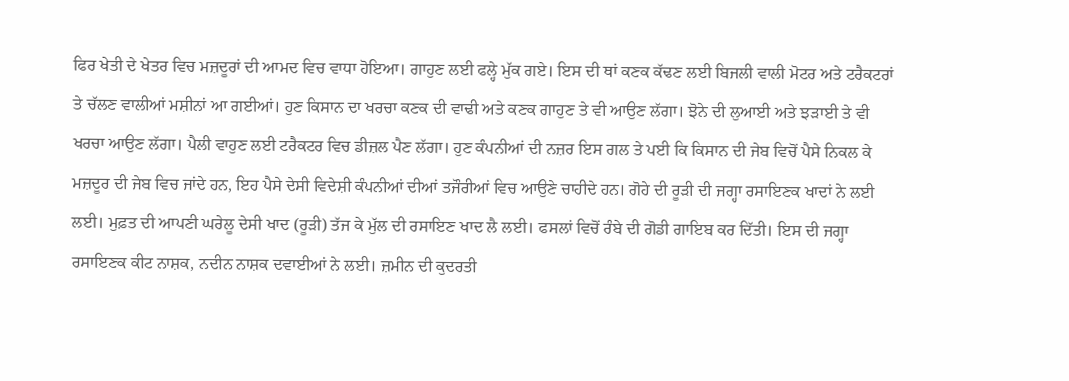ਫਿਰ ਖੇਤੀ ਦੇ ਖੇਤਰ ਵਿਚ ਮਜ਼ਦੂਰਾਂ ਦੀ ਆਮਦ ਵਿਚ ਵਾਧਾ ਹੋਇਆ। ਗਾਹੁਣ ਲਈ ਫਲ੍ਹੇ ਮੁੱਕ ਗਏ। ਇਸ ਦੀ ਥਾਂ ਕਣਕ ਕੱਢਣ ਲਈ ਬਿਜਲੀ ਵਾਲੀ ਮੋਟਰ ਅਤੇ ਟਰੈਕਟਰਾਂ ਤੇ ਚੱਲਣ ਵਾਲੀਆਂ ਮਸ਼ੀਨਾਂ ਆ ਗਈਆਂ। ਹੁਣ ਕਿਸਾਨ ਦਾ ਖਰਚਾ ਕਣਕ ਦੀ ਵਾਢੀ ਅਤੇ ਕਣਕ ਗਾਹੁਣ ਤੇ ਵੀ ਆਉਣ ਲੱਗਾ। ਝੋਨੇ ਦੀ ਲੁਆਈ ਅਤੇ ਝੜਾਈ ਤੇ ਵੀ ਖਰਚਾ ਆਉਣ ਲੱਗਾ। ਪੈਲੀ ਵਾਹੁਣ ਲਈ ਟਰੈਕਟਰ ਵਿਚ ਡੀਜ਼ਲ ਪੈਣ ਲੱਗਾ। ਹੁਣ ਕੰਪਨੀਆਂ ਦੀ ਨਜ਼ਰ ਇਸ ਗਲ ਤੇ ਪਈ ਕਿ ਕਿਸਾਨ ਦੀ ਜੇਬ ਵਿਚੋਂ ਪੈਸੇ ਨਿਕਲ ਕੇ ਮਜ਼ਦੂਰ ਦੀ ਜੇਬ ਵਿਚ ਜਾਂਦੇ ਹਨ, ਇਹ ਪੈਸੇ ਦੇਸੀ ਵਿਦੇਸ਼ੀ ਕੰਪਨੀਆਂ ਦੀਆਂ ਤਜੌਰੀਆਂ ਵਿਚ ਆਉਣੇ ਚਾਹੀਦੇ ਹਨ। ਗੋਹੇ ਦੀ ਰੂੜੀ ਦੀ ਜਗ੍ਹਾ ਰਸਾਇਣਕ ਖਾਦਾਂ ਨੇ ਲਈ ਲਈ। ਮੁਫ਼ਤ ਦੀ ਆਪਣੀ ਘਰੇਲੂ ਦੇਸੀ ਖਾਦ (ਰੂੜੀ) ਤੱਜ ਕੇ ਮੁੱਲ ਦੀ ਰਸਾਇਣ ਖਾਦ ਲੈ ਲਈ। ਫਸਲਾਂ ਵਿਚੋਂ ਰੰਬੇ ਦੀ ਗੋਡੀ ਗਾਇਬ ਕਰ ਦਿੱਤੀ। ਇਸ ਦੀ ਜਗ੍ਹਾ ਰਸਾਇਣਕ ਕੀਟ ਨਾਸ਼ਕ, ਨਦੀਨ ਨਾਸ਼ਕ ਦਵਾਈਆਂ ਨੇ ਲਈ। ਜ਼ਮੀਨ ਦੀ ਕੁਦਰਤੀ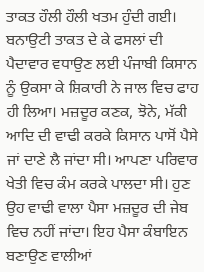ਤਾਕਤ ਹੌਲੀ ਹੌਲੀ ਖਤਮ ਹੁੰਦੀ ਗਈ। ਬਨਾਉਟੀ ਤਾਕਤ ਦੇ ਕੇ ਫਸਲਾਂ ਦੀ ਪੈਦਾਵਾਰ ਵਧਾਉਣ ਲਈ ਪੰਜਾਬੀ ਕਿਸਾਨ ਨੂੰ ਉਕਸਾ ਕੇ ਸ਼ਿਕਾਰੀ ਨੇ ਜਾਲ ਵਿਚ ਫਾਹ ਹੀ ਲਿਆ। ਮਜ਼ਦੂਰ ਕਣਕ, ਝੋਨੇ, ਮੱਕੀ ਆਦਿ ਦੀ ਵਾਢੀ ਕਰਕੇ ਕਿਸਾਨ ਪਾਸੋਂ ਪੈਸੇ ਜਾਂ ਦਾਣੇ ਲੈ ਜਾਂਦਾ ਸੀ। ਆਪਣਾ ਪਰਿਵਾਰ ਖੇਤੀ ਵਿਚ ਕੰਮ ਕਰਕੇ ਪਾਲਦਾ ਸੀ। ਹੁਣ ਉਹ ਵਾਢੀ ਵਾਲਾ ਪੈਸਾ ਮਜ਼ਦੂਰ ਦੀ ਜੇਬ ਵਿਚ ਨਹੀਂ ਜਾਂਦਾ। ਇਹ ਪੈਸਾ ਕੰਬਾਇਨ ਬਣਾਉਣ ਵਾਲੀਆਂ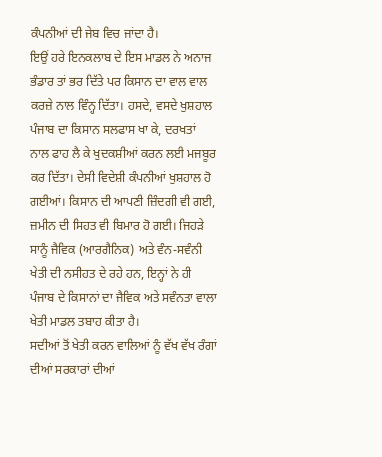ਕੰਪਨੀਆਂ ਦੀ ਜੇਬ ਵਿਚ ਜਾਂਦਾ ਹੈ।
ਇਉਂ ਹਰੇ ਇਨਕਲਾਬ ਦੇ ਇਸ ਮਾਡਲ ਨੇ ਅਨਾਜ ਭੰਡਾਰ ਤਾਂ ਭਰ ਦਿੱਤੇ ਪਰ ਕਿਸਾਨ ਦਾ ਵਾਲ ਵਾਲ ਕਰਜ਼ੇ ਨਾਲ ਵਿੰਨ੍ਹ ਦਿੱਤਾ। ਹਸਦੇ, ਵਸਦੇ ਖੁਸ਼ਹਾਲ ਪੰਜਾਬ ਦਾ ਕਿਸਾਨ ਸਲਫਾਸ ਖਾ ਕੇ, ਦਰਖਤਾਂ ਨਾਲ ਫਾਹ ਲੈ ਕੇ ਖੁਦਕਸ਼ੀਆਂ ਕਰਨ ਲਈ ਮਜਬੂਰ ਕਰ ਦਿੱਤਾ। ਦੇਸੀ ਵਿਦੇਸ਼ੀ ਕੰਪਨੀਆਂ ਖੁਸ਼ਹਾਲ ਹੋ ਗਈਆਂ। ਕਿਸਾਨ ਦੀ ਆਪਣੀ ਜ਼ਿੰਦਗੀ ਵੀ ਗਈ, ਜ਼ਮੀਨ ਦੀ ਸਿਹਤ ਵੀ ਬਿਮਾਰ ਹੋ ਗਈ। ਜਿਹੜੇ ਸਾਨੂੰ ਜੈਵਿਕ (ਆਰਗੈਨਿਕ) ਅਤੇ ਵੰਨ-ਸਵੰਨੀ ਖੇਤੀ ਦੀ ਨਸੀਹਤ ਦੇ ਰਹੇ ਹਨ, ਇਨ੍ਹਾਂ ਨੇ ਹੀ ਪੰਜਾਬ ਦੇ ਕਿਸਾਨਾਂ ਦਾ ਜੈਵਿਕ ਅਤੇ ਸਵੰਨਤਾ ਵਾਲਾ ਖੇਤੀ ਮਾਡਲ ਤਬਾਹ ਕੀਤਾ ਹੈ।
ਸਦੀਆਂ ਤੋਂ ਖੇਤੀ ਕਰਨ ਵਾਲਿਆਂ ਨੂੰ ਵੱਖ ਵੱਖ ਰੰਗਾਂ ਦੀਆਂ ਸਰਕਾਰਾਂ ਦੀਆਂ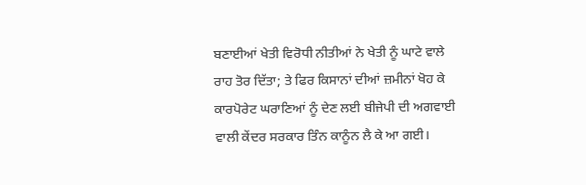ਬਣਾਈਆਂ ਖੇਤੀ ਵਿਰੋਧੀ ਨੀਤੀਆਂ ਨੇ ਖੇਤੀ ਨੂੰ ਘਾਟੇ ਵਾਲੇ ਰਾਹ ਤੋਰ ਦਿੱਤਾ; ਤੇ ਫਿਰ ਕਿਸਾਨਾਂ ਦੀਆਂ ਜ਼ਮੀਨਾਂ ਖੋਹ ਕੇ ਕਾਰਪੋਰੇਟ ਘਰਾਣਿਆਂ ਨੂੰ ਦੇਣ ਲਈ ਬੀਜੇਪੀ ਦੀ ਅਗਵਾਈ ਵਾਲੀ ਕੇਂਦਰ ਸਰਕਾਰ ਤਿੰਨ ਕਾਨੂੰਨ ਲੈ ਕੇ ਆ ਗਈ।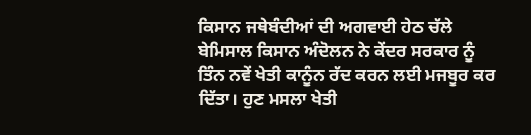ਕਿਸਾਨ ਜਥੇਬੰਦੀਆਂ ਦੀ ਅਗਵਾਈ ਹੇਠ ਚੱਲੇ ਬੇਮਿਸਾਲ ਕਿਸਾਨ ਅੰਦੋਲਨ ਨੇ ਕੇਂਦਰ ਸਰਕਾਰ ਨੂੰ ਤਿੰਨ ਨਵੇਂ ਖੇਤੀ ਕਾਨੂੰਨ ਰੱਦ ਕਰਨ ਲਈ ਮਜਬੂਰ ਕਰ ਦਿੱਤਾ। ਹੁਣ ਮਸਲਾ ਖੇਤੀ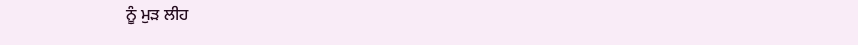ਨੂੰ ਮੁੜ ਲੀਹ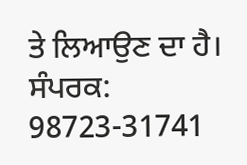ਤੇ ਲਿਆਉਣ ਦਾ ਹੈ।
ਸੰਪਰਕ: 98723-31741